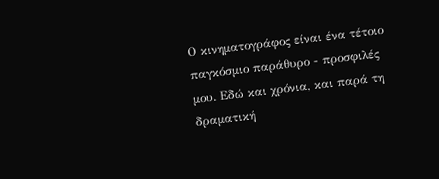Ο κινηματογράφος είναι ένα τέτοιο παγκόσμιο παράθυρο - προσφιλές μου. Εδώ και χρόνια, και παρά τη δραματική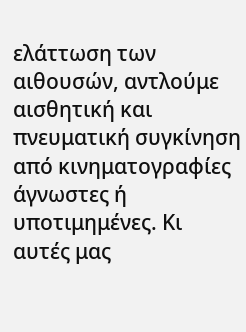ελάττωση των αιθουσών, αντλούμε αισθητική και πνευματική συγκίνηση από κινηματογραφίες άγνωστες ή υποτιμημένες. Κι αυτές μας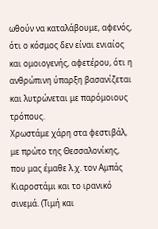ωθούν να καταλάβουμε, αφενός, ότι ο κόσμος δεν είναι ενιαίος και ομοιογενής, αφετέρου, ότι η ανθρώπινη ύπαρξη βασανίζεται και λυτρώνεται με παρόμοιους τρόπους.
Χρωστάμε χάρη στα φεστιβάλ, με πρώτο της Θεσσαλονίκης, που μας έμαθε λ.χ. τον Αμπάς Κιαροστάμι και το ιρανικό σινεμά. (Τιμή και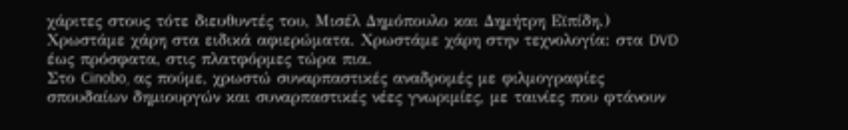χάριτες στους τότε διευθυντές του, Μισέλ Δημόπουλο και Δημήτρη Εϊπίδη.) Χρωστάμε χάρη στα ειδικά αφιερώματα. Χρωστάμε χάρη στην τεχνολογία: στα DVD έως πρόσφατα, στις πλατφόρμες τώρα πια.
Στο Cinobo, ας πούμε, χρωστώ συναρπαστικές αναδρομές με φιλμογραφίες σπουδαίων δημιουργών και συναρπαστικές νέες γνωριμίες, με ταινίες που φτάνουν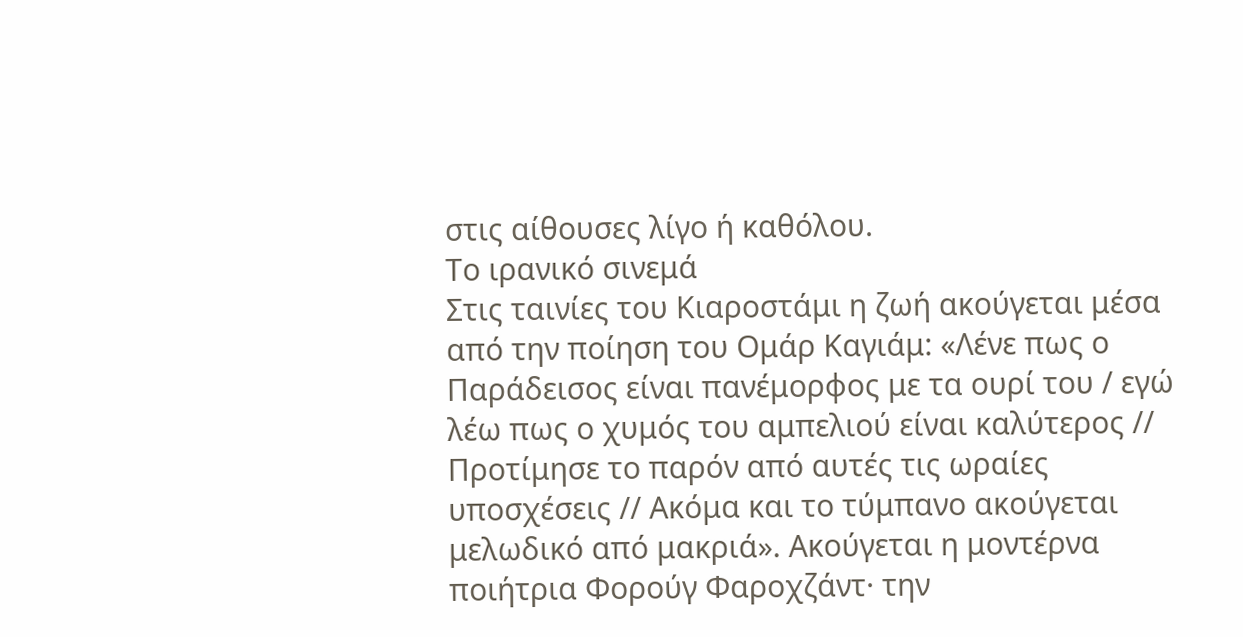στις αίθουσες λίγο ή καθόλου.
Το ιρανικό σινεμά
Στις ταινίες του Κιαροστάμι η ζωή ακούγεται μέσα από την ποίηση του Ομάρ Καγιάμ: «Λένε πως ο Παράδεισος είναι πανέμορφος με τα ουρί του / εγώ λέω πως ο χυμός του αμπελιού είναι καλύτερος // Προτίμησε το παρόν από αυτές τις ωραίες υποσχέσεις // Ακόμα και το τύμπανο ακούγεται μελωδικό από μακριά». Ακούγεται η μοντέρνα ποιήτρια Φορούγ Φαροχζάντ· την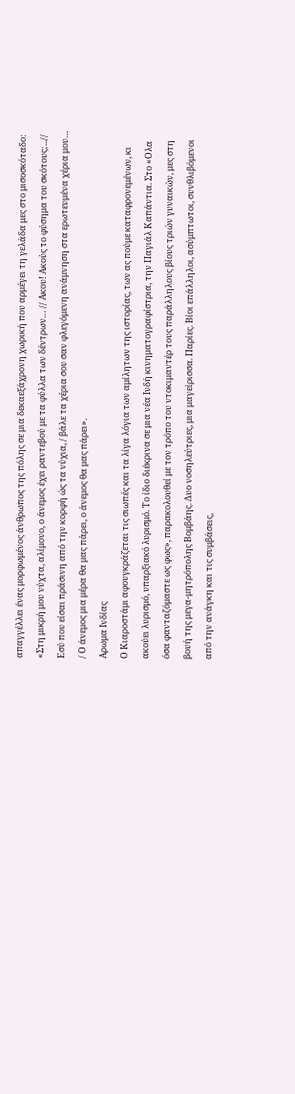απαγγέλλει ένας μορφωμένος άνθρωπος της πόλης σε μια δεκαεξάχρονη χωρική που αρμέγει τη γελάδα μες στο μισοσκόταδο: «Στη μικρή μου νύχτα, αλίμονο, ο άνεμος έχει ραντεβού με τα φύλλα των δέντρων… // Ακου! Ακούς το φύσημα του σκότους;...// Εσύ που είσαι πράσινη από την κορφή ώς τα νύχια, / βάλε τα χέρια σου σαν φλεγόμενη ανάμνηση στα ερωτευμένα χέρια μου… / Ο άνεμος μια μέρα θα μας πάρει, ο άνεμος θα μας πάρει».
Αρωμα Ινδίας
Ο Κιαροστάμι αφουγκράζεται τις σιωπές και τα λίγα λόγια των αμίλητων της ιστορίας, των ας πούμε καταφρονεμένων, κι ακούει λυρισμό, υπαρξιακό λυρισμό. Το ίδιο διέκρινα σε μια νέα Ινδή κινηματογραφίστρια, την Παγιάλ Καπάντια. Στο «Ολα όσα φανταζόμαστε ως φως», παρακολουθεί με τον τρόπο του ντοκιμαντέρ τους παράλληλους βίους τριών γυναικών, μες στη βουή της μεγα-μητρόπολης Βομβάης. Δυο νοσηλεύτριες, μια μαγείρισσα. Παρίες. Βίοι επάλληλοι, ασύμπτωτοι, συνθλιβόμενοι από την ανάγκη και τις συμβάσεις,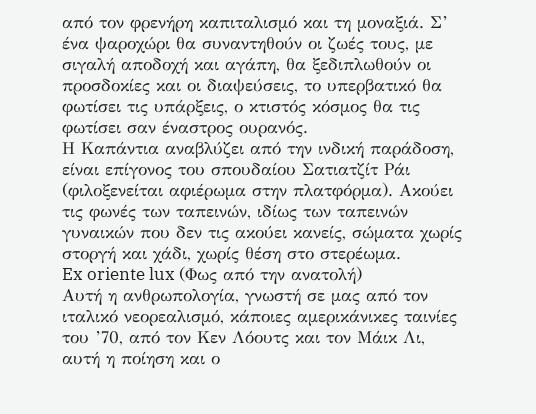από τον φρενήρη καπιταλισμό και τη μοναξιά. Σ’ ένα ψαροχώρι θα συναντηθούν οι ζωές τους, με σιγαλή αποδοχή και αγάπη, θα ξεδιπλωθούν οι προσδοκίες και οι διαψεύσεις, το υπερβατικό θα φωτίσει τις υπάρξεις, ο κτιστός κόσμος θα τις φωτίσει σαν έναστρος ουρανός.
Η Καπάντια αναβλύζει από την ινδική παράδοση, είναι επίγονος του σπουδαίου Σατιατζίτ Ράι (φιλοξενείται αφιέρωμα στην πλατφόρμα). Ακούει τις φωνές των ταπεινών, ιδίως των ταπεινών γυναικών που δεν τις ακούει κανείς, σώματα χωρίς στοργή και χάδι, χωρίς θέση στο στερέωμα.
Ex oriente lux (Φως από την ανατολή)
Αυτή η ανθρωπολογία, γνωστή σε μας από τον ιταλικό νεορεαλισμό, κάποιες αμερικάνικες ταινίες του ’70, από τον Κεν Λόουτς και τον Μάικ Λι, αυτή η ποίηση και ο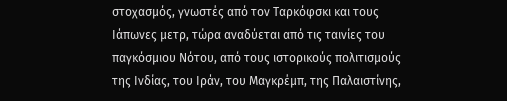στοχασμός, γνωστές από τον Ταρκόφσκι και τους Ιάπωνες μετρ, τώρα αναδύεται από τις ταινίες του παγκόσμιου Νότου, από τους ιστορικούς πολιτισμούς της Ινδίας, του Ιράν, του Μαγκρέμπ, της Παλαιστίνης,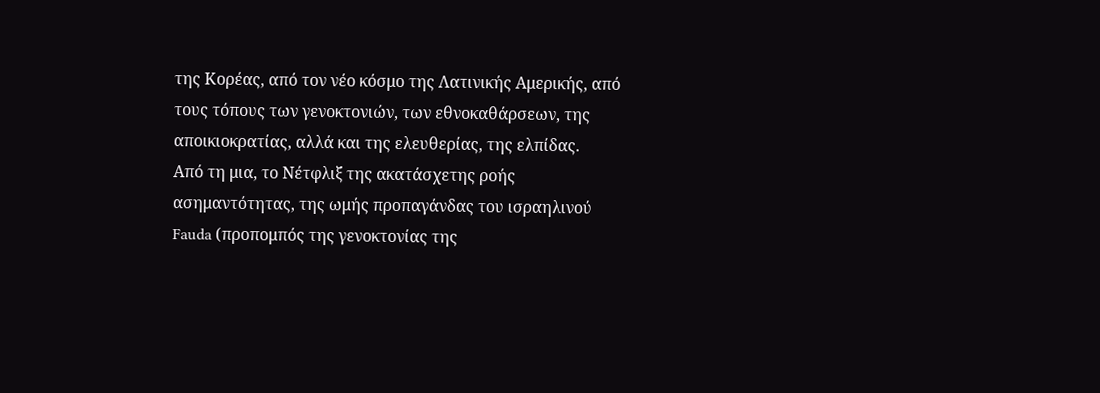της Κορέας, από τον νέο κόσμο της Λατινικής Αμερικής, από τους τόπους των γενοκτονιών, των εθνοκαθάρσεων, της αποικιοκρατίας, αλλά και της ελευθερίας, της ελπίδας.
Από τη μια, το Νέτφλιξ της ακατάσχετης ροής ασημαντότητας, της ωμής προπαγάνδας του ισραηλινού Fauda (προπομπός της γενοκτονίας της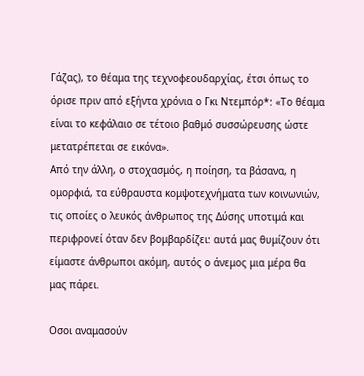Γάζας), το θέαμα της τεχνοφεουδαρχίας, έτσι όπως το όρισε πριν από εξήντα χρόνια ο Γκι Ντεμπόρ*: «Το θέαμα είναι το κεφάλαιο σε τέτοιο βαθμό συσσώρευσης ώστε μετατρέπεται σε εικόνα».
Από την άλλη, ο στοχασμός, η ποίηση, τα βάσανα, η ομορφιά, τα εύθραυστα κομψοτεχνήματα των κοινωνιών, τις οποίες ο λευκός άνθρωπος της Δύσης υποτιμά και περιφρονεί όταν δεν βομβαρδίζει: αυτά μας θυμίζουν ότι είμαστε άνθρωποι ακόμη, αυτός ο άνεμος μια μέρα θα μας πάρει.

Οσοι αναμασούν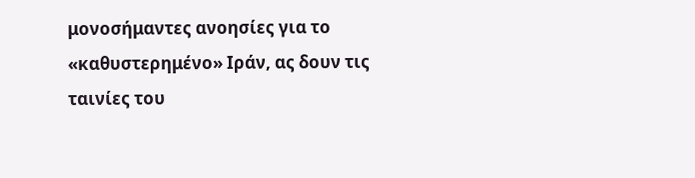μονοσήμαντες ανοησίες για το «καθυστερημένο» Ιράν, ας δουν τις ταινίες του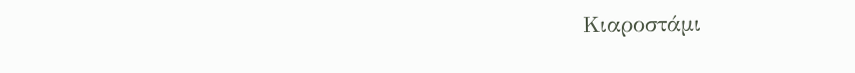Κιαροστάμι